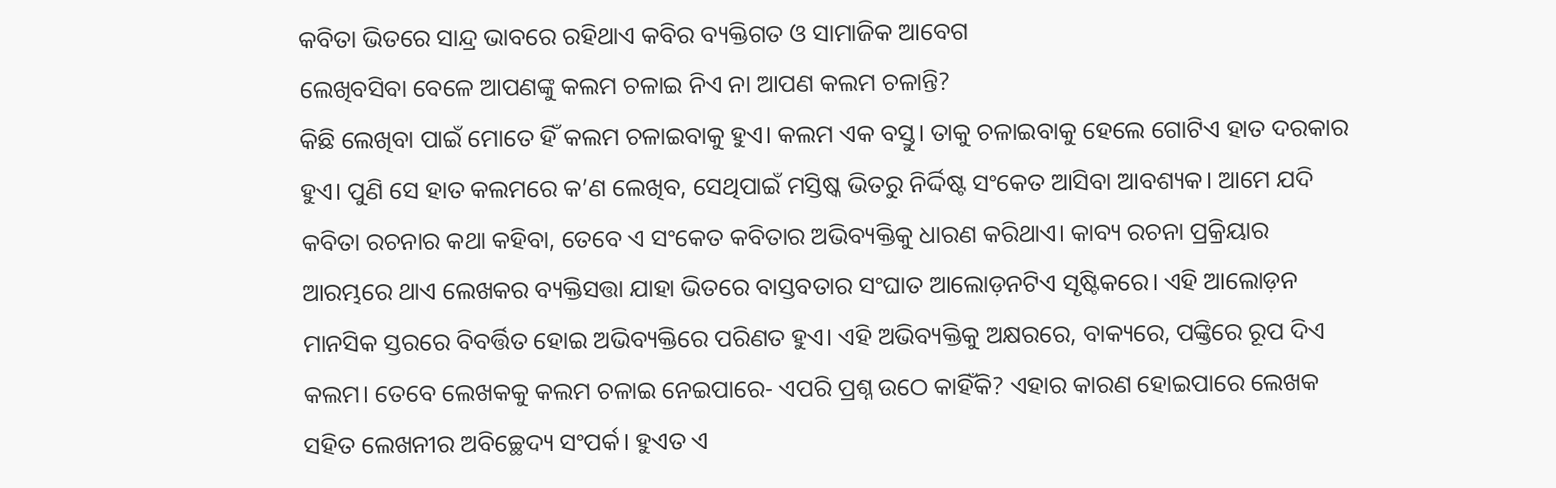କବିତା ଭିତରେ ସାନ୍ଦ୍ର ଭାବରେ ରହିଥାଏ କବିର ବ୍ୟକ୍ତିଗତ ଓ ସାମାଜିକ ଆବେଗ
ଲେଖିବସିବା ବେଳେ ଆପଣଙ୍କୁ କଲମ ଚଳାଇ ନିଏ ନା ଆପଣ କଲମ ଚଳାନ୍ତି?
କିଛି ଲେଖିବା ପାଇଁ ମୋତେ ହିଁ କଲମ ଚଳାଇବାକୁ ହୁଏ। କଲମ ଏକ ବସ୍ତୁ। ତାକୁ ଚଳାଇବାକୁ ହେଲେ ଗୋଟିଏ ହାତ ଦରକାର ହୁଏ। ପୁଣି ସେ ହାତ କଲମରେ କ’ଣ ଲେଖିବ, ସେଥିପାଇଁ ମସ୍ତିଷ୍କ ଭିତରୁ ନିର୍ଦ୍ଦିଷ୍ଟ ସଂକେତ ଆସିବା ଆବଶ୍ୟକ। ଆମେ ଯଦି କବିତା ରଚନାର କଥା କହିବା, ତେବେ ଏ ସଂକେତ କବିତାର ଅଭିବ୍ୟକ୍ତିକୁ ଧାରଣ କରିଥାଏ। କାବ୍ୟ ରଚନା ପ୍ରକ୍ରିୟାର ଆରମ୍ଭରେ ଥାଏ ଲେଖକର ବ୍ୟକ୍ତିସତ୍ତା ଯାହା ଭିତରେ ବାସ୍ତବତାର ସଂଘାତ ଆଲୋଡ଼ନଟିଏ ସୃଷ୍ଟିକରେ। ଏହି ଆଲୋଡ଼ନ ମାନସିକ ସ୍ତରରେ ବିବର୍ତ୍ତିତ ହୋଇ ଅଭିବ୍ୟକ୍ତିରେ ପରିଣତ ହୁଏ। ଏହି ଅଭିବ୍ୟକ୍ତିକୁ ଅକ୍ଷରରେ, ବାକ୍ୟରେ, ପଙ୍କ୍ତିରେ ରୂପ ଦିଏ କଲମ। ତେବେ ଲେଖକକୁ କଲମ ଚଳାଇ ନେଇପାରେ- ଏପରି ପ୍ରଶ୍ନ ଉଠେ କାହିଁକି? ଏହାର କାରଣ ହୋଇପାରେ ଲେଖକ ସହିତ ଲେଖନୀର ଅବିଚ୍ଛେଦ୍ୟ ସଂପର୍କ। ହୁଏତ ଏ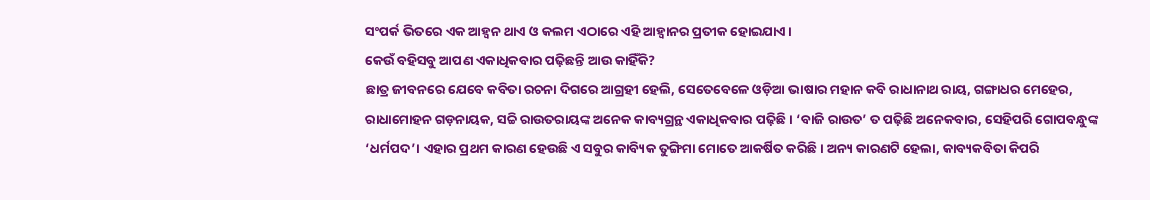ସଂପର୍କ ଭିତରେ ଏକ ଆହ୍ବନ ଥାଏ ଓ କଲମ ଏଠାରେ ଏହି ଆହ୍ବାନର ପ୍ରତୀକ ହୋଇଯାଏ।
କେଉଁ ବହିସବୁ ଆପଣ ଏକାଧିକବାର ପଢ଼ିଛନ୍ତି ଆଉ କାହିଁକି?
ଛାତ୍ର ଜୀବନରେ ଯେବେ କବିତା ରଚନା ଦିଗରେ ଆଗ୍ରହୀ ହେଲି, ସେତେବେଳେ ଓଡ଼ିଆ ଭାଷାର ମହାନ କବି ରାଧାନାଥ ରାୟ, ଗଙ୍ଗାଧର ମେହେର, ରାଧାମୋହନ ଗଡ଼ନାୟକ, ସଚ୍ଚି ରାଉତରାୟଙ୍କ ଅନେକ କାବ୍ୟଗ୍ରନ୍ଥ ଏକାଧିକବାର ପଢ଼ିଛି। ‘ବାଜି ରାଉତ’ ତ ପଢ଼ିଛି ଅନେକବାର, ସେହିପରି ଗୋପବନ୍ଧୁଙ୍କ ‘ଧର୍ମପଦ’। ଏହାର ପ୍ରଥମ କାରଣ ହେଉଛି ଏ ସବୁର କାବ୍ୟିକ ତୁଙ୍ଗିମା ମୋତେ ଆକର୍ଷିତ କରିଛି। ଅନ୍ୟ କାରଣଟି ହେଲା, କାବ୍ୟକବିତା କିପରି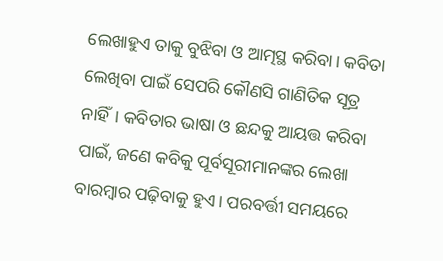ଲେଖାହୁଏ ତାକୁ ବୁଝିବା ଓ ଆତ୍ମସ୍ଥ କରିବା। କବିତା ଲେଖିବା ପାଇଁ ସେପରି କୌଣସି ଗାଣିତିକ ସୂତ୍ର ନାହିଁ। କବିତାର ଭାଷା ଓ ଛନ୍ଦକୁ ଆୟତ୍ତ କରିବା ପାଇଁ, ଜଣେ କବିକୁ ପୂର୍ବସୂରୀମାନଙ୍କର ଲେଖା ବାରମ୍ବାର ପଢ଼ିବାକୁ ହୁଏ। ପରବର୍ତ୍ତୀ ସମୟରେ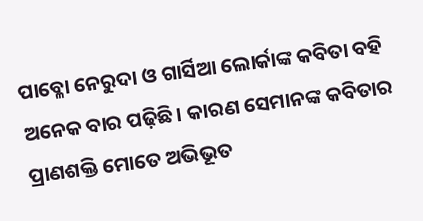ପାବ୍ଳୋ ନେରୁଦା ଓ ଗାର୍ସିଆ ଲୋର୍କାଙ୍କ କବିତା ବହି ଅନେକ ବାର ପଢ଼ିଛି। କାରଣ ସେମାନଙ୍କ କବିତାର ପ୍ରାଣଶକ୍ତି ମୋତେ ଅଭିଭୂତ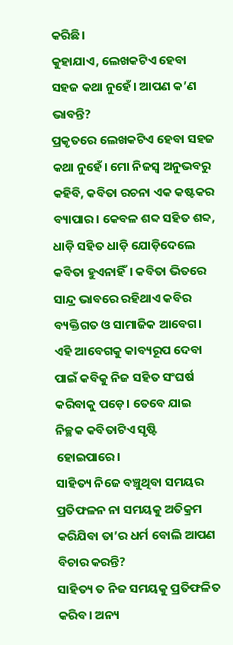କରିଛି।
କୁହାଯାଏ, ଲେଖକଟିଏ ହେବା ସହଜ କଥା ନୁହେଁ। ଆପଣ କ’ଣ ଭାବନ୍ତି?
ପ୍ରକୃତରେ ଲେଖକଟିଏ ହେବା ସହଜ କଥା ନୁହେଁ। ମୋ ନିଜସ୍ବ ଅନୁଭବରୁ କହିବି, କବିତା ରଚନା ଏକ କଷ୍ଟକର ବ୍ୟାପାର। କେବଳ ଶବ୍ଦ ସହିତ ଶବ୍ଦ, ଧାଡ଼ି ସହିତ ଧାଡ଼ି ଯୋଡ଼ିଦେଲେ କବିତା ହୁଏନାହିଁ। କବିତା ଭିତରେ ସାନ୍ଦ୍ର ଭାବରେ ରହିଥାଏ କବିର ବ୍ୟକ୍ତିଗତ ଓ ସାମାଜିକ ଆବେଗ। ଏହି ଆବେଗକୁ କାବ୍ୟରୂପ ଦେବା ପାଇଁ କବିକୁ ନିଜ ସହିତ ସଂଘର୍ଷ କରିବାକୁ ପଡ଼େ। ତେବେ ଯାଇ ନିଚ୍ଛକ କବିତାଟିଏ ସୃଷ୍ଟି ହୋଇପାରେ।
ସାହିତ୍ୟ ନିଜେ ବଞ୍ଚୁଥିବା ସମୟର ପ୍ରତିଫଳନ ନା ସମୟକୁ ଅତିକ୍ରମ କରିଯିବା ତା’ର ଧର୍ମ ବୋଲି ଆପଣ ବିଚାର କରନ୍ତି?
ସାହିତ୍ୟ ତ ନିଜ ସମୟକୁ ପ୍ରତିଫଳିତ କରିବ। ଅନ୍ୟ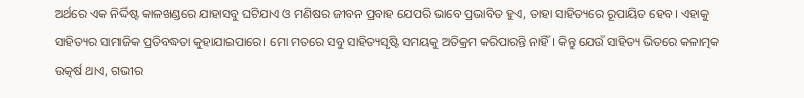ଅର୍ଥରେ ଏକ ନିର୍ଦ୍ଦିଷ୍ଟ କାଳଖଣ୍ଡରେ ଯାହାସବୁ ଘଟିଯାଏ ଓ ମଣିଷର ଜୀବନ ପ୍ରବାହ ଯେପରି ଭାବେ ପ୍ରଭାବିତ ହୁଏ, ତାହା ସାହିତ୍ୟରେ ରୂପାୟିତ ହେବ। ଏହାକୁ ସାହିତ୍ୟର ସାମାଜିକ ପ୍ରତିବଦ୍ଧତା କୁହାଯାଇପାରେ। ମୋ ମତରେ ସବୁ ସାହିତ୍ୟସୃଷ୍ଟି ସମୟକୁ ଅତିକ୍ରମ କରିପାରନ୍ତି ନାହିଁ। କିନ୍ତୁ ଯେଉଁ ସାହିତ୍ୟ ଭିତରେ କଳାତ୍ମକ ଉତ୍କର୍ଷ ଥାଏ, ଗଭୀର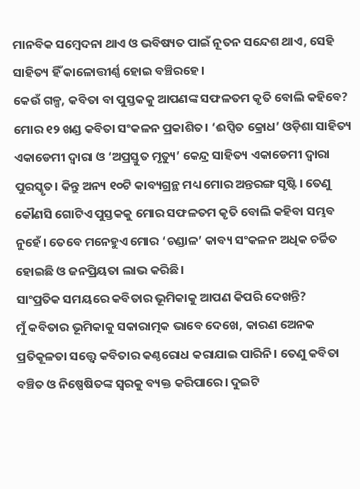ମାନବିକ ସମ୍ବେଦନା ଥାଏ ଓ ଭବିଷ୍ୟତ ପାଇଁ ନୂତନ ସନ୍ଦେଶ ଥାଏ, ସେହି ସାହିତ୍ୟ ହିଁ କାଳୋତ୍ତୀର୍ଣ୍ଣ ହୋଇ ବଞ୍ଚିରହେ।
କେଉଁ ଗଳ୍ପ, କବିତା ବା ପୁସ୍ତକକୁ ଆପଣଙ୍କ ସଫଳତମ କୃତି ବୋଲି କହିବେ?
ମୋର ୧୨ ଖଣ୍ଡ କବିତା ସଂକଳନ ପ୍ରକାଶିତ। ‘ଈପ୍ସିତ କ୍ରୋଧ’ ଓଡ଼ିଶା ସାହିତ୍ୟ ଏକାଡେମୀ ଦ୍ବାରା ଓ ‘ଅପ୍ରସ୍ତୁତ ମୃତ୍ୟୁ’ କେନ୍ଦ୍ର ସାହିତ୍ୟ ଏକାଡେମୀ ଦ୍ବାରା ପୁରସ୍କୃତ। କିନ୍ତୁ ଅନ୍ୟ ୧୦ଟି କାବ୍ୟଗ୍ରନ୍ଥ ମଧ୍ୟ ମୋର ଅନ୍ତରଙ୍ଗ ସୃଷ୍ଟି। ତେଣୁ କୌଣସି ଗୋଟିଏ ପୁସ୍ତକକୁ ମୋର ସଫଳତମ କୃତି ବୋଲି କହିବା ସମ୍ଭବ ନୁହେଁ। ତେବେ ମନେହୁଏ ମୋର ‘ଚଣ୍ଡାଳ’ କାବ୍ୟ ସଂକଳନ ଅଧିକ ଚର୍ଚ୍ଚିତ ହୋଇଛି ଓ ଜନପ୍ରିୟତା ଲାଭ କରିଛି।
ସାଂପ୍ରତିକ ସମୟରେ କବିତାର ଭୂମିକାକୁ ଆପଣ କିପରି ଦେଖନ୍ତି?
ମୁଁ କବିତାର ଭୂମିକାକୁ ସକାରାତ୍ମକ ଭାବେ ଦେଖେ, କାରଣ ଅେନକ ପ୍ରତିକୂଳତା ସତ୍ତ୍ବେ କବିତାର କଣ୍ଠରୋଧ କରାଯାଇ ପାରିନି। ତେଣୁ କବିତା ବଞ୍ଚିତ ଓ ନିଷ୍ପେଷିତଙ୍କ ସ୍ବରକୁ ବ୍ୟକ୍ତ କରିପାରେ। ଦୁଇଟି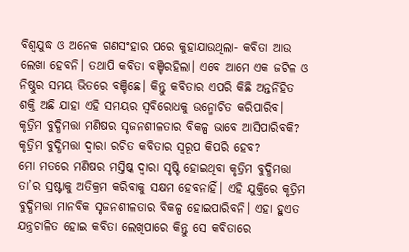ବିଶ୍ବଯୁଦ୍ଧ ଓ ଅନେକ ଗଣସଂହାର ପରେ କୁହାଯାଉଥିଲା- କବିତା ଆଉ ଲେଖା ହେବନି। ତଥାପି କବିତା ବଞ୍ଚିରହିଲା। ଏବେ ଆମେ ଏକ ଜଟିଳ ଓ ନିଷ୍ଠୁର ସମୟ ଭିତରେ ବଞ୍ଚିଛେ। କିନ୍ତୁ କବିତାର ଏପରି କିଛି ଅନ୍ତର୍ନିହିତ ଶକ୍ତି ଅଛି ଯାହା ଏହି ସମୟର ସ୍ବବିରୋଧକୁ ଉନ୍ମୋଚିତ କରିପାରିବ।
କୃତ୍ରିମ ବୁଦ୍ଧିମତ୍ତା ମଣିଷର ସୃଜନଶୀଳତାର ବିକଳ୍ପ ଭାବେ ଆସିପାରିବକି? କୃତ୍ରିମ ବୁଦ୍ଧିମତ୍ତା ଦ୍ବାରା ରଚିତ କବିତାର ସ୍ବରୂପ କିପରି ହେବ?
ମୋ ମତରେ ମଣିଷର ମସ୍ତିଷ୍କ ଦ୍ବାରା ସୃଷ୍ଟି ହୋଇଥିବା କୃତ୍ରିମ ବୁଦ୍ଧିମତ୍ତା ତା’ର ସ୍ରଷ୍ଟାକୁ ଅତିକ୍ରମ କରିବାକୁ ସକ୍ଷମ ହେବନାହିଁ। ଏହି ଯୁକ୍ତିରେ କୃତ୍ରିମ ବୁଦ୍ଧିମତ୍ତା ମାନବିକ ସୃଜନଶୀଳତାର ବିକଳ୍ପ ହୋଇପାରିବନି। ଏହା ହୁଏତ ଯନ୍ତ୍ରଚାଳିତ ହୋଇ କବିତା ଲେଖିପାରେ କିନ୍ତୁ ସେ କବିତାରେ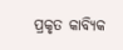ପ୍ରକୃତ କାବ୍ୟିକ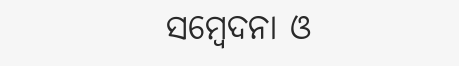ସମ୍ବେଦନା ଓ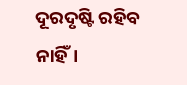ଦୂରଦୃଷ୍ଟି ରହିବ ନାହିଁ।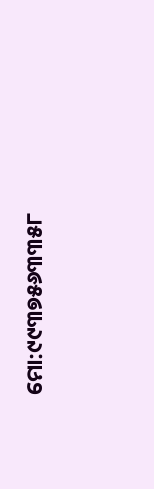ମୋ:୯୯୩୭୫୬୩୩୫୮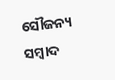ସୌଜନ୍ୟ ସମ୍ବାଦ